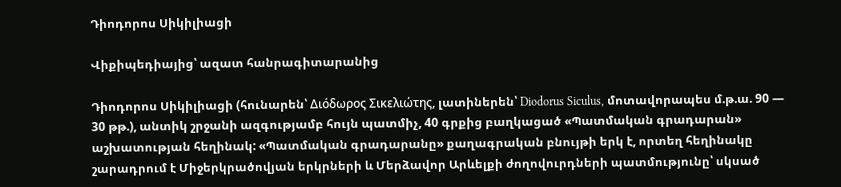Դիոդորոս Սիկիլիացի

Վիքիպեդիայից՝ ազատ հանրագիտարանից

Դիոդորոս Սիկիլիացի (հունարեն՝ Διόδωρος Σικελιώτης, լատիներեն՝ Diodorus Siculus, մոտավորապես մ.թ.ա. 90 — 30 թթ.), անտիկ շրջանի ազգությամբ հույն պատմիչ, 40 գրքից բաղկացած «Պատմական գրադարան» աշխատության հեղինակ: «Պատմական գրադարանը» քաղագրական բնույթի երկ է, որտեղ հեղինակը շարադրում է Միջերկրածովյան երկրների և Մերձավոր Արևելքի ժողովուրդների պատմությունը՝ սկսած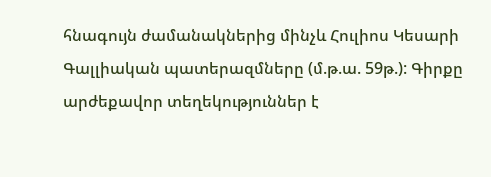հնագույն ժամանակներից մինչև Հուլիոս Կեսարի Գալլիական պատերազմները (մ.թ.ա. 59թ.): Գիրքը արժեքավոր տեղեկություններ է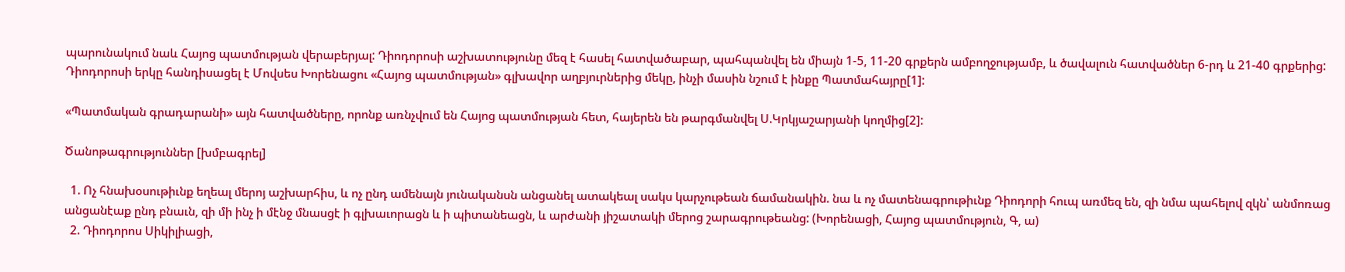պարունակում նաև Հայոց պատմության վերաբերյալ: Դիոդորոսի աշխատությունը մեզ է հասել հատվածաբար, պահպանվել են միայն 1-5, 11-20 գրքերն ամբողջությամբ, և ծավալուն հատվածներ 6-րդ և 21-40 գրքերից: Դիոդորոսի երկը հանդիսացել է Մովսես Խորենացու «Հայոց պատմության» գլխավոր աղբյուրներից մեկը, ինչի մասին նշում է ինքը Պատմահայրը[1]:

«Պատմական գրադարանի» այն հատվածները, որոնք առնչվում են Հայոց պատմության հետ, հայերեն են թարգմանվել Ս.Կրկյաշարյանի կողմից[2]:

Ծանոթագրություններ [խմբագրել]

  1. Ոչ հնախօսութիւնք եղեալ մերոյ աշխարհիս, և ոչ ընդ ամենայն յունականսն անցանել ատակեալ սակս կարչութեան ճամանակին. նա և ոչ մատենագրութիւնք Դիոդորի հուպ առմեզ են, զի նմա պահելով զկն՝ անմոռաց անցանէաք ընդ բնաւն, զի մի ինչ ի մէնջ մնասցէ ի գլխաւորացն և ի պիտանեացն, և արժանի յիշատակի մերոց շարագրութեանց: (Խորենացի, Հայոց պատմություն, Գ, ա)
  2. Դիոդորոս Սիկիլիացի,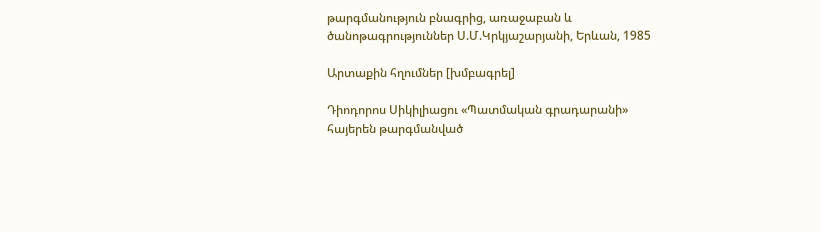թարգմանություն բնագրից, առաջաբան և ծանոթագրություններ Ս.Մ.Կրկյաշարյանի, Երևան, 1985

Արտաքին հղումներ [խմբագրել]

Դիոդորոս Սիկիլիացու «Պատմական գրադարանի» հայերեն թարգմանված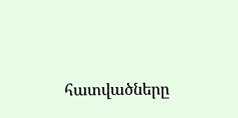հատվածները